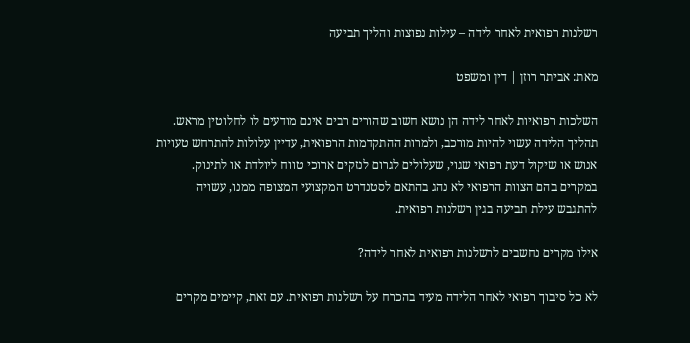רשלנות רפואית לאחר לידה – עילות נפוצות והליך תביעה

מאת: אביתר רוזן | דין ומשפט

השלכות רפואיות לאחר לידה הן נושא חשוב שהורים רבים אינם מודעים לו לחלוטין מראש. תהליך הלידה עשוי להיות מורכב, ולמרות ההתקדמות הרפואית, עדיין עלולות להתרחש טעויות אנוש או שיקול דעת רפואי שגוי, שעלולים לגרום לנזקים ארוכי טווח ליולדת או לתינוק. במקרים בהם הצוות הרפואי לא נהג בהתאם לסטנדרט המקצועי המצופה ממנו, עשויה להתגבש עילת תביעה בגין רשלנות רפואית.

אילו מקרים נחשבים לרשלנות רפואית לאחר לידה?

לא כל סיבוך רפואי לאחר הלידה מעיד בהכרח על רשלנות רפואית. עם זאת, קיימים מקרים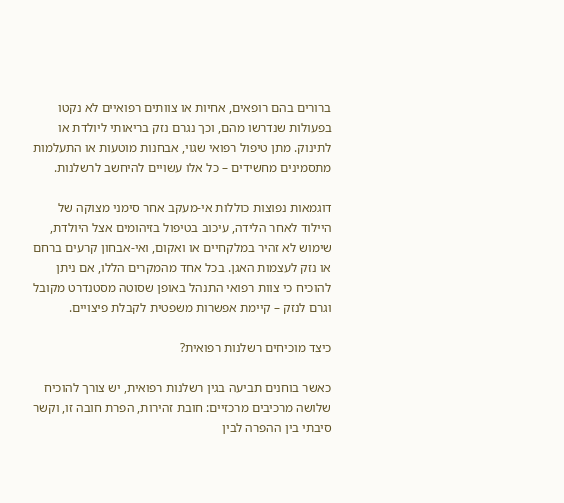ברורים בהם רופאים, אחיות או צוותים רפואיים לא נקטו בפעולות שנדרשו מהם, וכך נגרם נזק בריאותי ליולדת או לתינוק. מתן טיפול רפואי שגוי, אבחנות מוטעות או התעלמות מתסמינים מחשידים – כל אלו עשויים להיחשב לרשלנות.

דוגמאות נפוצות כוללות אי-מעקב אחר סימני מצוקה של היילוד לאחר הלידה, עיכוב בטיפול בזיהומים אצל היולדת, שימוש לא זהיר במלקחיים או ואקום, ואי-אבחון קרעים ברחם או נזק לעצמות האגן. בכל אחד מהמקרים הללו, אם ניתן להוכיח כי צוות רפואי התנהל באופן שסוטה מסטנדרט מקובל וגרם לנזק – קיימת אפשרות משפטית לקבלת פיצויים.

כיצד מוכיחים רשלנות רפואית?

כאשר בוחנים תביעה בגין רשלנות רפואית, יש צורך להוכיח שלושה מרכיבים מרכזיים: חובת זהירות, הפרת חובה זו, וקשר סיבתי בין ההפרה לבין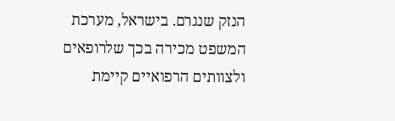הנזק שנגרם. בישראל, מערכת המשפט מכירה בכך שלרופאים ולצוותים הרפואיים קיימת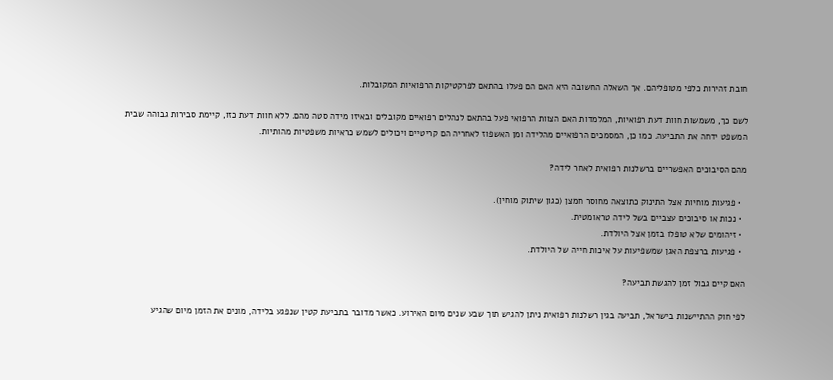חובת זהירות כלפי מטופליהם. אך השאלה החשובה היא האם הם פעלו בהתאם לפרקטיקות הרפואיות המקובלות.

לשם כך, משמשות חוות דעת רפואיות, המלמדות האם הצוות הרפואי פעל בהתאם לנהלים רפואיים מקובלים ובאיזו מידה סטה מהם. ללא חוות דעת כזו, קיימת סבירות גבוהה שבית המשפט ידחה את התביעה. כמו כן, המסמכים הרפואיים מהלידה ומן האשפוז לאחריה הם קריטיים ויכולים לשמש כראיות משפטיות מהותיות.

מהם הסיבוכים האפשריים ברשלנות רפואית לאחר לידה?

  • פגיעות מוחיות אצל התינוק כתוצאה מחוסר חמצן (כגון שיתוק מוחין).
  • נכות או סיבוכים עצביים בשל לידה טראומטית.
  • זיהומים שלא טופלו בזמן אצל היולדת.
  • פגיעות ברצפת האגן שמשפיעות על איכות חייה של היולדת.

האם קיים גבול זמן להגשת תביעה?

לפי חוק ההתיישנות בישראל, תביעה בגין רשלנות רפואית ניתן להגיש תוך שבע שנים מיום האירוע. כאשר מדובר בתביעת קטין שנפגע בלידה, מונים את הזמן מיום שהגיע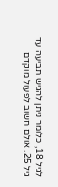לגיל 18, כלומר ניתן להגיש תביעה עד גיל 25. אולם חשוב לפעול מוקדם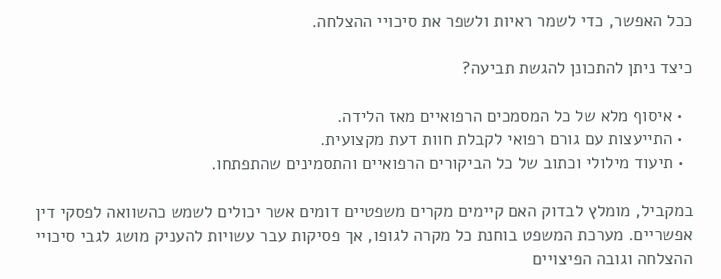ככל האפשר, כדי לשמר ראיות ולשפר את סיכויי ההצלחה.

כיצד ניתן להתכונן להגשת תביעה?

  • איסוף מלא של כל המסמכים הרפואיים מאז הלידה.
  • התייעצות עם גורם רפואי לקבלת חוות דעת מקצועית.
  • תיעוד מילולי וכתוב של כל הביקורים הרפואיים והתסמינים שהתפתחו.

במקביל, מומלץ לבדוק האם קיימים מקרים משפטיים דומים אשר יכולים לשמש כהשוואה לפסקי דין אפשריים. מערכת המשפט בוחנת כל מקרה לגופו, אך פסיקות עבר עשויות להעניק מושג לגבי סיכויי ההצלחה וגובה הפיצויים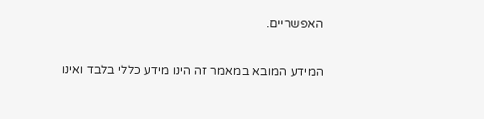האפשריים.

המידע המובא במאמר זה הינו מידע כללי בלבד ואינו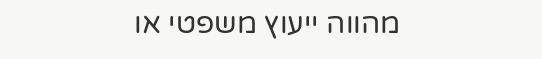מהווה ייעוץ משפטי או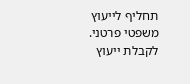תחליף לייעוץ משפטי פרטני. לקבלת ייעוץ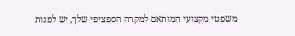משפטי מקצועי המותאם למקרה הספציפי שלך, יש לפנות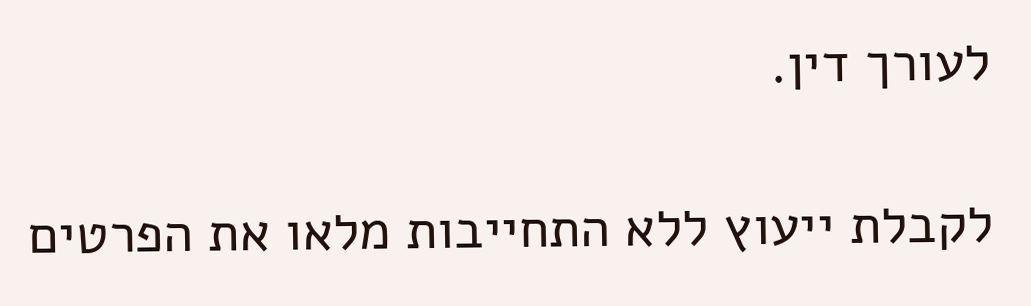לעורך דין.

לקבלת ייעוץ ללא התחייבות מלאו את הפרטים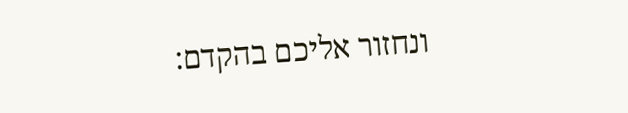ונחזור אליכם בהקדם: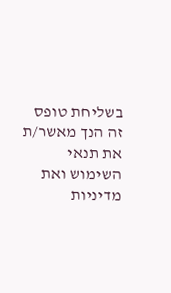בשליחת טופס זה הנך מאשר/ת את תנאי השימוש ואת מדיניות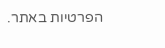הפרטיות באתר.